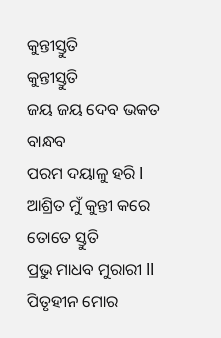କୁନ୍ତୀସ୍ତୁତି
କୁନ୍ତୀସ୍ତୁତି
ଜୟ ଜୟ ଦେବ ଭକତ ବାନ୍ଧବ
ପରମ ଦୟାଳୁ ହରି l
ଆଶ୍ରିତ ମୁଁ କୁନ୍ତୀ କରେ ତୋତେ ସ୍ତୁତି
ପ୍ରଭୁ ମାଧବ ମୁରାରୀ ll
ପିତୃହୀନ ମୋର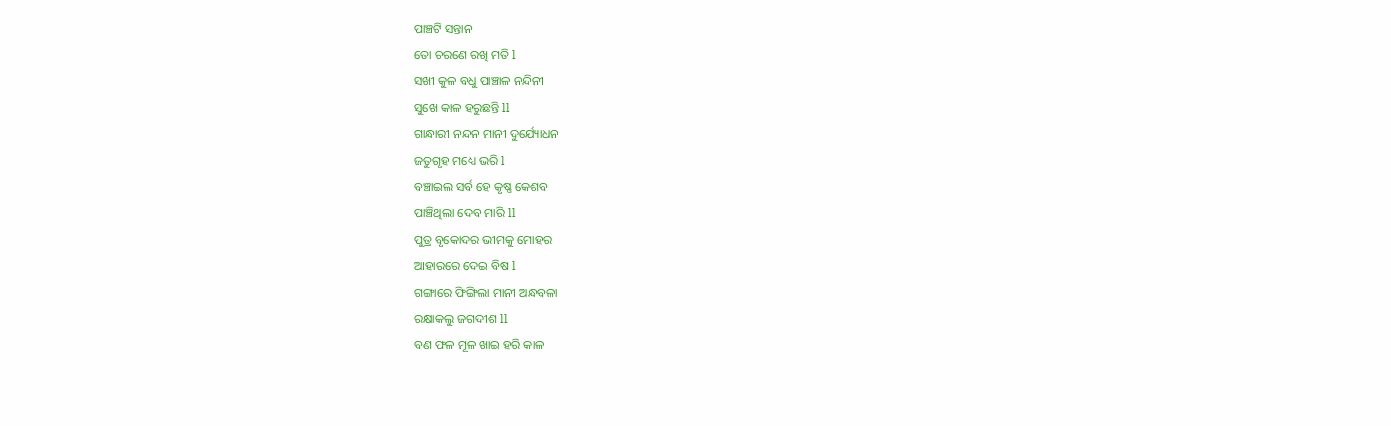ପାଞ୍ଚଟି ସନ୍ତାନ
ତୋ ଚରଣେ ରଖି ମତି l
ସଖୀ କୁଳ ବଧୁ ପାଞ୍ଚାଳ ନନ୍ଦିନୀ
ସୁଖେ କାଳ ହରୁଛନ୍ତି ll
ଗାନ୍ଧାରୀ ନନ୍ଦନ ମାନୀ ଦୁର୍ଯ୍ୟୋଧନ
ଜତୁଗୃହ ମଧ୍ୟେ ଭରି l
ବଞ୍ଚାଇଲ ସର୍ବ ହେ କୃଷ୍ଣ କେଶବ
ପାଞ୍ଚିଥିଲା ଦେବ ମାରି ll
ପୁତ୍ର ବୃକୋଦର ଭୀମକୁ ମୋହର
ଆହାରରେ ଦେଇ ବିଷ l
ଗଙ୍ଗାରେ ଫିଙ୍ଗିଲା ମାନୀ ଅନ୍ଧବଳା
ରକ୍ଷାକଲୁ ଜଗଦୀଶ ll
ବଣ ଫଳ ମୂଳ ଖାଇ ହରି କାଳ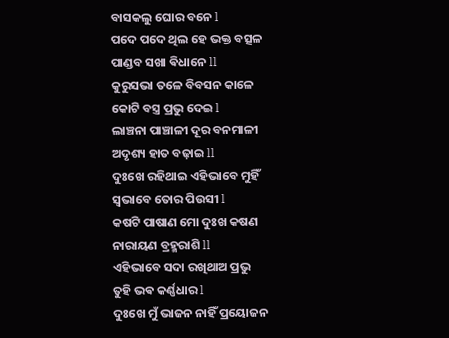ବାସକଲୁ ଘୋର ବନେ l
ପଦେ ପଦେ ଥିଲ ହେ ଭକ୍ତ ବତ୍ସଳ
ପାଣ୍ଡବ ସଖା ଵିଧାନେ ll
କୁରୁସଭା ତଳେ ବିବସନ କାଳେ
କୋଟି ବସ୍ତ୍ର ପ୍ରଭୁ ଦେଇ l
ଲାଞ୍ଚନା ପାଞ୍ଚାଳୀ ଦୂର ବନମାଳୀ
ଅଦୃଶ୍ୟ ହାତ ବଢ଼ାଇ ll
ଦୁଃଖେ ରହିଥାଇ ଏହିଭାବେ ମୁହିଁ
ସ୍ୱଭାବେ ତୋର ପିଉସୀ l
କଷଟି ପାଷାଣ ମୋ ଦୁଃଖ କଷଣ
ନାରାୟଣ ବ୍ରହ୍ମରାଶି ll
ଏହିଭାବେ ସଦା ରଖିଥାଅ ପ୍ରଭୁ
ତୁହି ଭଵ କର୍ଣ୍ଣଧାର l
ଦୁଃଖେ ମୁଁ ଭାଜନ ନାହିଁ ପ୍ରୟୋଜନ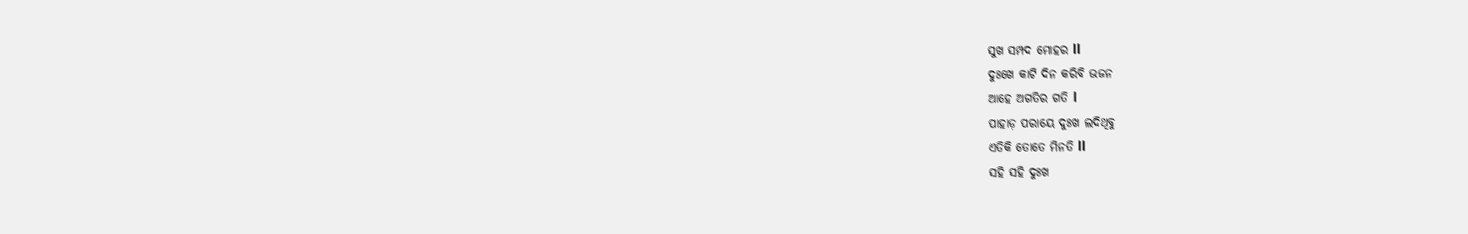ସୁଖ ସମ୍ପଦ ମୋହର ll
ଦୁଃଖେ କାଟି ଦିନ କରିବି ଭଜନ
ଆହେ ଅଗତିର ଗତି l
ପାହାଡ଼ ପରାୟେ ଦୁଃଖ ଲଦିଥିବୁ
ଏତିକି ତୋତେ ମିନତି ll
ସହି ସହି ଦୁଃଖ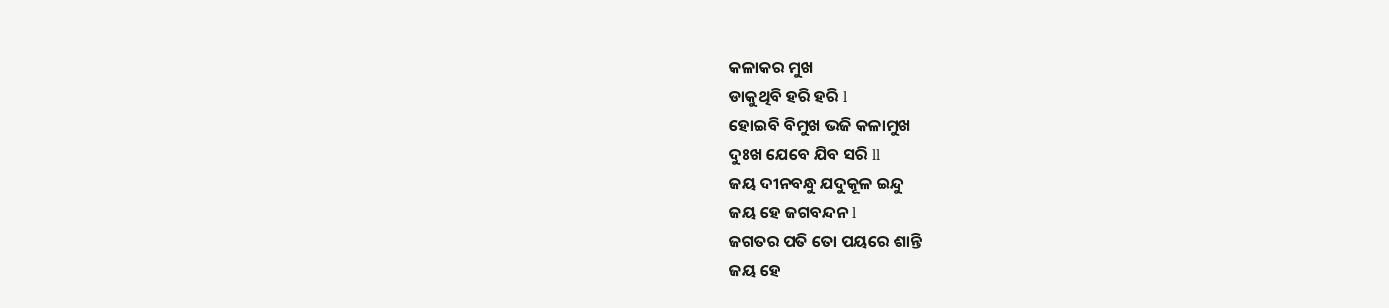କଳାକର ମୁଖ
ଡାକୁଥିବି ହରି ହରି l
ହୋଇବି ବିମୁଖ ଭଜି କଳାମୁଖ
ଦୁଃଖ ଯେବେ ଯିବ ସରି ll
ଜୟ ଦୀନବନ୍ଧୁ ଯଦୁକୂଳ ଇନ୍ଦୁ
ଜୟ ହେ ଜଗବନ୍ଦନ l
ଜଗତର ପତି ତୋ ପୟରେ ଶାନ୍ତି
ଜୟ ହେ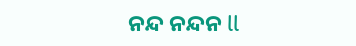ନନ୍ଦ ନନ୍ଦନ ll